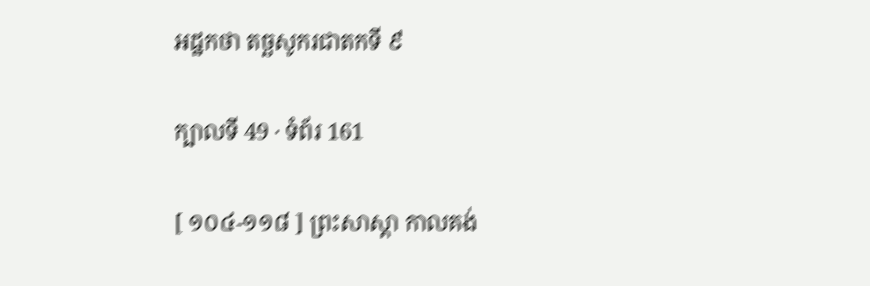អដ្ឋកថា តច្ឆសូករជាតកទី ៩

ក្បាលទី 49 · ទំព័រ 161

[ ១០៤-១១៨ ] ព្រះសាស្តា កាលគង់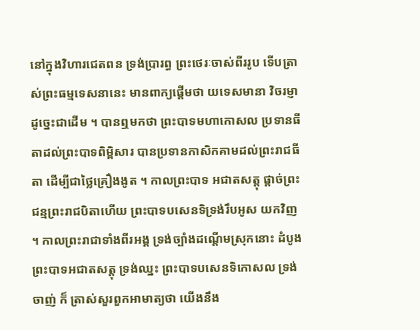នៅក្នុងវិហារជេតពន ទ្រង់ប្រារព្ធ ព្រះថេរៈចាស់ពីររូប ទើបត្រាស់ព្រះធម្មទេសនានេះ មានពាក្យផ្តើមថា យទេសមានា វិចរម្ញា ដូច្នេះជាដើម ។ បានឮមកថា ព្រះបាទមហាកោសល ប្រទានធីតាដល់ព្រះបាទពិម្ពិសារ បានប្រទានកាសិកគាមដល់ព្រះរាជធីតា ដើម្បីជាថ្លៃគ្រឿងងូត ។ កាលព្រះបាទ អជាតសត្តុ ផ្តាច់ព្រះជន្មព្រះរាជបិតាហើយ ព្រះបាទបសេនទិទ្រង់រឹបអូស យកវិញ ។ កាលព្រះរាជាទាំងពីរអង្គ ទ្រង់ច្បាំងដណ្តើមស្រុកនោះ ដំបូង ព្រះបាទអជាតសត្តុ ទ្រង់ឈ្នះ ព្រះបាទបសេនទិកោសល ទ្រង់ចាញ់ ក៏ ត្រាស់សួរពួកអាមាត្យថា យើងនឹង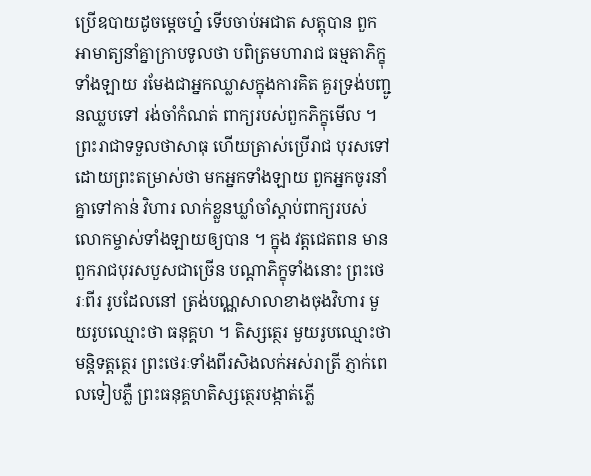ប្រើឧបាយដូចម្តេចហ្ន៎ ទើបចាប់អជាត សត្តុបាន ពួកអាមាត្យនាំគ្នាក្រាបទូលថា បពិត្រមហារាជ ធម្មតាភិក្ខុទាំងឡាយ រមែងជាអ្នកឈ្លាសក្នុងការគិត គួរទ្រង់បញ្ជូនឈ្លបទៅ រង់ចាំកំណត់ ពាក្យរបស់ពួកភិក្ខុមើល ។ ព្រះរាជាទទួលថាសាធុ ហើយត្រាស់ប្រើរាជ បុរសទៅដោយព្រះតម្រាស់ថា មកអ្នកទាំងឡាយ ពួកអ្នកចូរនាំគ្នាទៅកាន់ វិហារ លាក់ខ្លួនឃ្លាំចាំស្តាប់ពាក្យរបស់លោកម្ចាស់ទាំងឡាយឲ្យបាន ។ ក្នុង វត្តជេតពន មានពួករាជបុរសបួសជាច្រើន បណ្តាភិក្ខុទាំងនោះ ព្រះថេរៈពីរ រូបដែលនៅ ត្រង់បណ្ណសាលាខាងចុងវិហារ មួយរូបឈ្មោះថា ធនុគ្គហ ។ តិស្សត្ថេរ មួយរូបឈ្មោះថា មន្តិទត្តត្ថេរ ព្រះថេរៈទាំងពីរសិងលក់អស់រាត្រី ភ្ញាក់ពេលទៀបភ្លឺ ព្រះធនុគ្គហតិស្សត្ថេរបង្កាត់ភ្លើ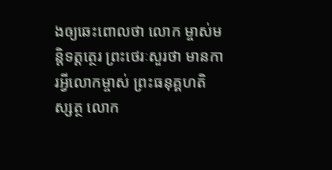ងឲ្យឆេះពោលថា លោក ម្ចាស់មន្តិទត្តត្ថេរ ព្រះថេរៈសួរថា មានការអ្វីលោកម្ចាស់ ព្រះធនុគ្គហតិស្សត្ថ លោក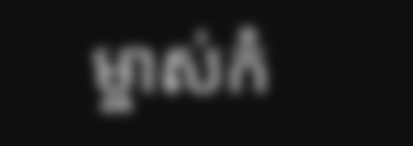ម្ចាស់កំ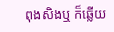ពុងសិងឬ ក៏ឆ្លើយ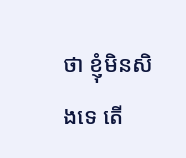ថា ខ្ញុំមិនសិងទេ តើ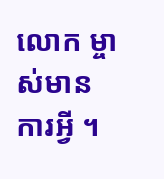លោក ម្ចាស់មានការអ្វី ។